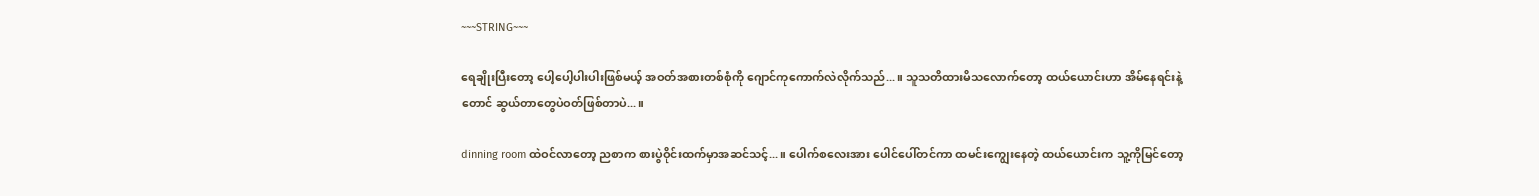~~~STRING~~~

ရေချိုးပြီးတော့ ပေါ့ပေါ့ပါးပါးဖြစ်မယ့် အဝတ်အစားတစ်စုံကို ဂျောင်ကုကောက်လဲလိုက်သည်...။ သူသတိထားမိသလောက်တော့ ထယ်ယောင်းဟာ အိမ်နေရင်းနဲ့တောင် ဆွယ်တာတွေပဲဝတ်ဖြစ်တာပဲ...။

dinning room ထဲဝင်လာတော့ ညစာက စားပွဲဝိုင်းထက်မှာအဆင်သင့်...။ ပေါက်စလေးအား ပေါင်ပေါ်တင်ကာ ထမင်းကျွေးနေတဲ့ ထယ်ယောင်းက သူ့ကိုမြင်တော့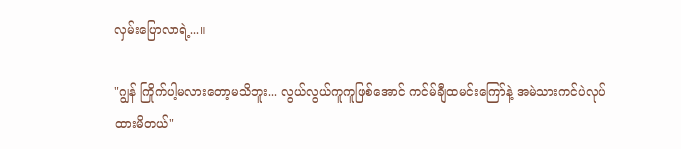လှမ်းပြောလာရဲ့...။

"ဂျွန် ကြိုက်ပါ့မလားတော့မသိဘူး... လွယ်လွယ်ကူကူဖြစ်အောင် ကင်မ်ချီထမင်း‌ကြော်နဲ့ အမဲသားကင်ပဲလုပ်ထားမိတယ်"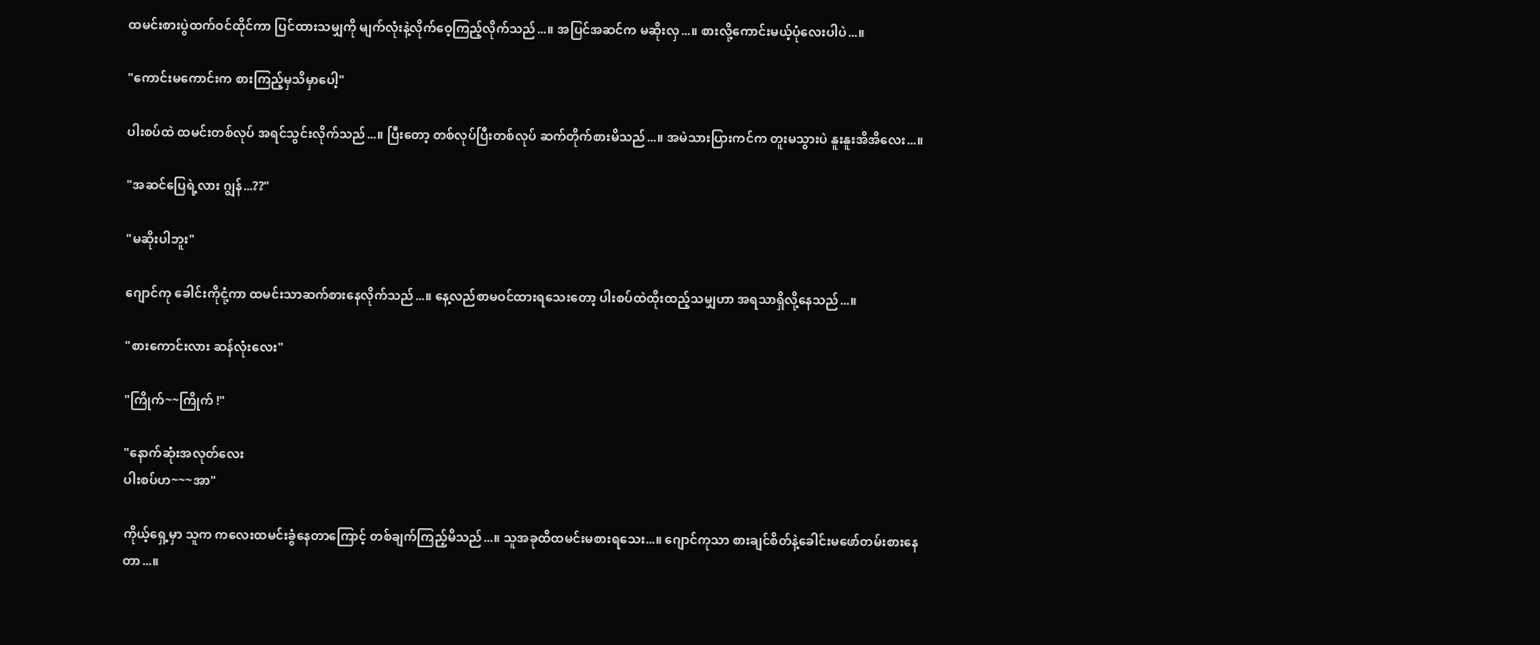ထမင်းစားပွဲထက်ဝင်ထိုင်ကာ ပြင်ထားသမျှကို မျက်လုံးနဲ့လိုက်ဝေ့ကြည့်လိုက်သည်...။ အပြင်အဆင်က မဆိုးလှ...။ စားလို့ကောင်းမယ့်ပုံလေးပါပဲ...။

"ကောင်းမကောင်းက စားကြည့်မှသိမှာပေါ့"

ပါးစပ်ထဲ ထမင်းတစ်လုပ် အရင်သွင်းလိုက်သည်...။ ပြီးတော့ တစ်လုပ်ပြီးတစ်လုပ် ဆက်တိုက်စားမိသည်...။ အမဲသားပြားကင်က တူးမသွားပဲ နူးနူးအိအိလေး...။

"အဆင်ပြေရဲ့လား ဂျွန်...??"

"မဆိုးပါဘူး"

ဂျောင်ကု ခေါင်းကိုငုံ့ကာ ထမင်းသာဆက်စားနေလိုက်သည်...။ နေ့လည်စာမဝင်ထားရသေးတော့ ပါးစပ်ထဲထိုးထည့်သမျှဟာ အရသာရှိလို့နေသည်...။

"စားကောင်းလား ဆန်လုံးလေး"

"ကြိုက်~~ကြိုက် !"

"နောက်ဆုံးအလုတ်လေး
ပါးစပ်ဟ~~~အာ"

ကိုယ့်ရှေ့မှာ သူက ကလေးထမင်းခွံနေတာကြောင့် တစ်ချက်ကြည့်မိသည်...။ သူအခုထိထမင်းမစားရသေး...။ ဂျောင်ကုသာ စားချင်စိတ်နဲ့ခေါင်းမဖော်တမ်းစားနေတာ...။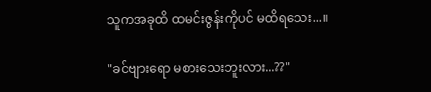သူကအခုထိ ထမင်းဇွန်းကိုပင် မထိရသေး...။

"ခင်ဗျားရော မစားသေးဘူးလား...??"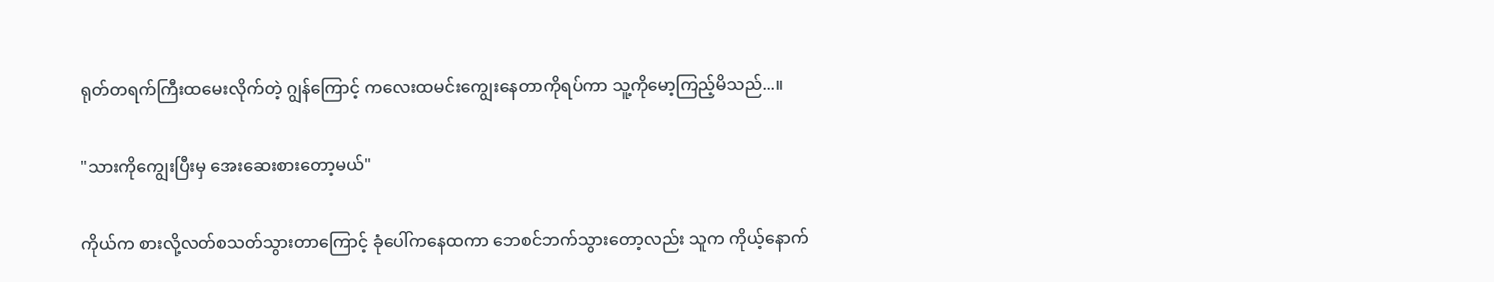ရုတ်တရက်ကြီးထမေးလိုက်တဲ့ ဂျွန်ကြောင့် ကလေးထမင်းကျွေးနေတာကိုရပ်ကာ သူ့ကိုမော့ကြည့်မိသည်...။

"သားကိုကျွေးပြီးမှ အေးဆေးစားတော့မယ်"

ကိုယ်က စားလို့လတ်စသတ်သွားတာကြောင့် ခုံပေါ်ကနေထကာ ဘေစင်ဘက်သွားတော့လည်း သူက ကိုယ့်နောက်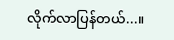လိုက်လာပြန်တယ်...။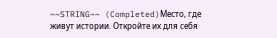~~STRING~~ (Completed)Место, где живут истории. Откройте их для себя